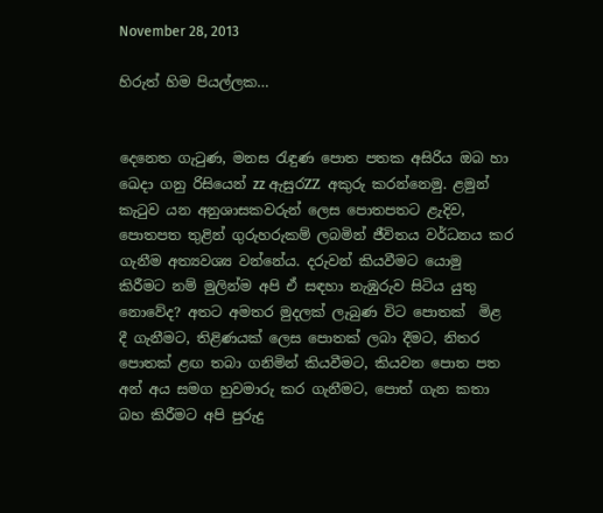November 28, 2013

හිරුත් හිම පියල්ලක...


දෙනෙත ගැටුණ, මනස රැඳුණ පොත පතක අසිරිය ඔබ හා ඛෙදා ගනු රිසියෙන් zz ඇසුරZZ අකුරු කරන්නෙමු. ළමුන් කැටුව යන අනුශාසකවරුන් ලෙස පොතපතට ළැදිව, පොතපත තුළින් ගුරුහරුකම් ලබමින් ජීවිතය වර්ධනය කර ගැනීම අත්‍යවශ්‍ය වන්නේය. දරුවන් කියවීමට යොමු කිරීමට නම් මුලින්ම අපි ඒ සඳහා නැඹුරුව සිටිය යුතු නොවේද? අතට අමතර මුදලක් ලැබුණ විට පොතක්  මිළ දී ගැනීමට, තිළිණයක් ලෙස පොතක් ලබා දීමට, නිතර පොතක් ළඟ තබා ගනිමින් කියවීමට, කියවන පොත පත අන් අය සමග හුවමාරු කර ගැනීමට, පොත් ගැන කතා බහ කිරීමට අපි පුරුදු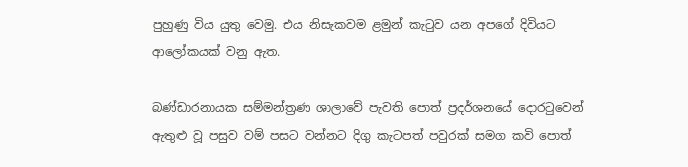පුහුණු විය යුතු වෙමු. එය නිසැකවම ළමුන් කැටුව යන අපගේ දිවියට ආලෝකයක් වනු ඇත.

බණ්ඩාරනායක සම්මන්ත්‍රණ ශාලාවේ පැවති පොත් ප්‍රදර්ශනයේ දොරටුවෙන් ඇතුළු වූ පසුව වම් පසට වන්නට දිගු කැටපත් පවුරක් සමග කවි පොත්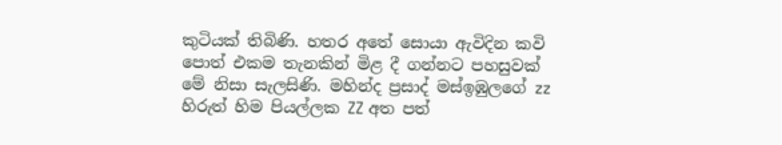කුටියක් තිබිණි. හතර අතේ සොයා ඇවිදින කවි පොත් එකම තැනකින් මිළ දී ගන්නට පහසුවක් මේ නිසා සැලසිණි. මහින්ද ප්‍රසාද් මස්ඉඹුලගේ zz හිරුත් හිම පියල්ලක ZZ අත පත්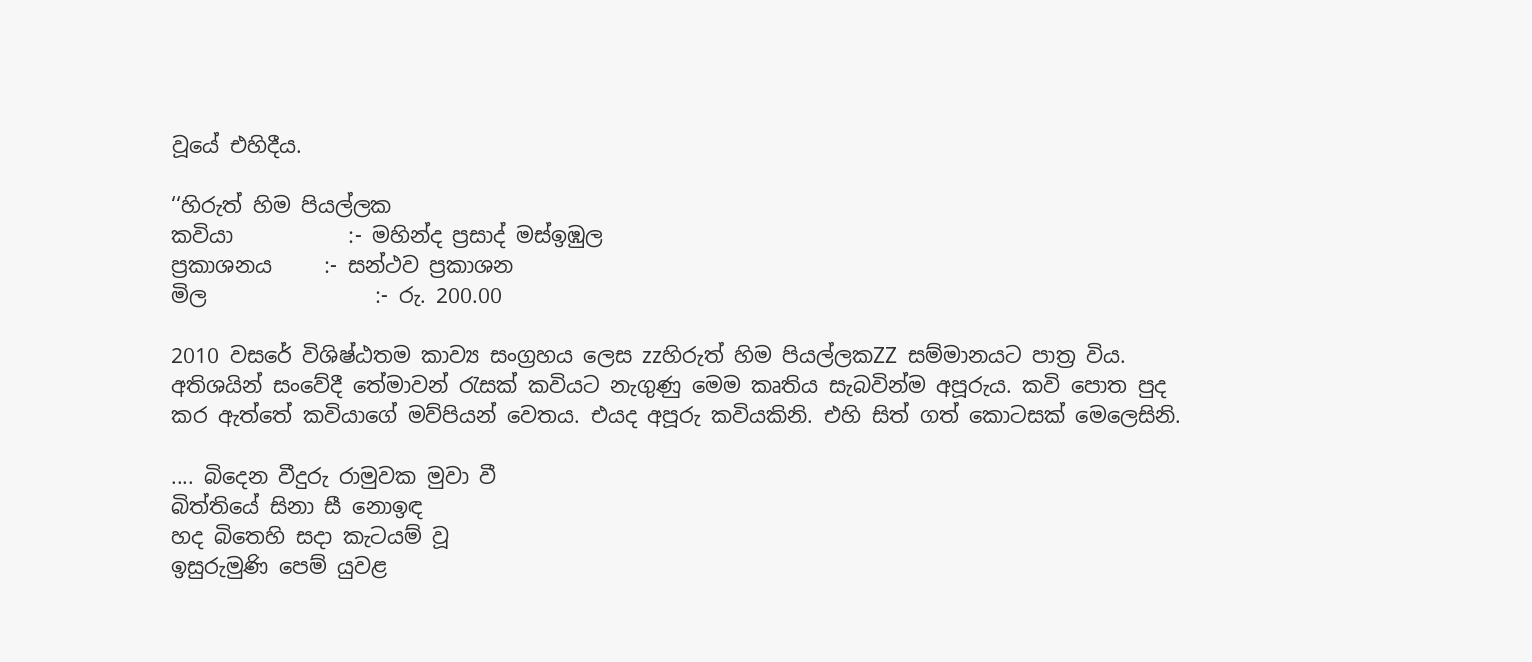වූයේ එහිදීය.

‘‘හිරුත් හිම පියල්ලක
කවියා           :- මහින්ද ප්‍රසාද් මස්ඉඹුල
ප්‍රකාශනය     :- සන්ථව ප්‍රකාශන
මිල                :- රු. 200.00

2010 වසරේ විශිෂ්ඨතම කාව්‍ය සංග්‍රහය ලෙස zzහිරුත් හිම පියල්ලකZZ සම්මානයට පාත්‍ර විය. අතිශයින් සංවේදී තේමාවන් රැසක් කවියට නැගුණු මෙම කෘතිය සැබවින්ම අපූරුය. කවි පොත පුද කර ඇත්තේ කවියාගේ මව්පියන් වෙතය. එයද අපූරු කවියකිනි. එහි සිත් ගත් කොටසක් මෙලෙසිනි.

.... බිදෙන වීදුරු රාමුවක මුවා වී
බිත්තියේ සිනා සී නොඉඳ
හද බිතෙහි සදා කැටයම් වූ
ඉසුරුමුණි පෙම් යුවළ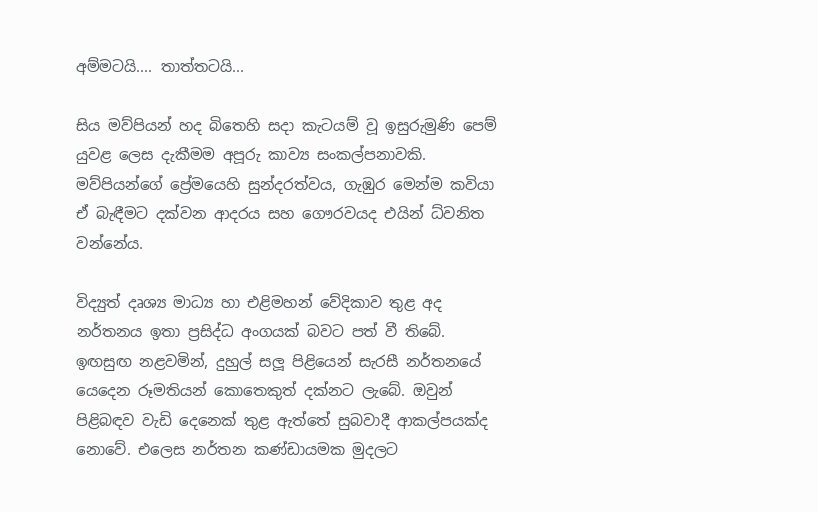අම්මටයි.... තාත්තටයි...

සිය මව්පියන් හද බිතෙහි සදා කැටයම් වූ ඉසුරුමුණි පෙම් යුවළ ලෙස දැකීමම අපූරු කාව්‍ය සංකල්පනාවකි. මව්පියන්ගේ ප්‍රේමයෙහි සුන්දරත්වය, ගැඹුර මෙන්ම කවියා ඒ බැඳීමට දක්වන ආදරය සහ ගෞරවයද එයින් ධ්වනිත වන්නේය.

විද්‍යුත් දෘශ්‍ය මාධ්‍ය හා එළිමහන් වේදිකාව තුළ අද නර්තනය ඉතා ප්‍රසිද්ධ අංගයක් බවට පත් වී තිබේ. ඉඟසුඟ නළවමින්, දුහුල් සලූ පිළියෙන් සැරසී නර්තනයේ යෙදෙන රූමතියන් කොතෙකුත් දක්නට ලැබේ. ඔවුන් පිළිබඳව වැඩි දෙනෙක් තුළ ඇත්තේ සුබවාදී ආකල්පයක්ද නොවේ. එලෙස නර්තන කණ්ඩායමක මුදලට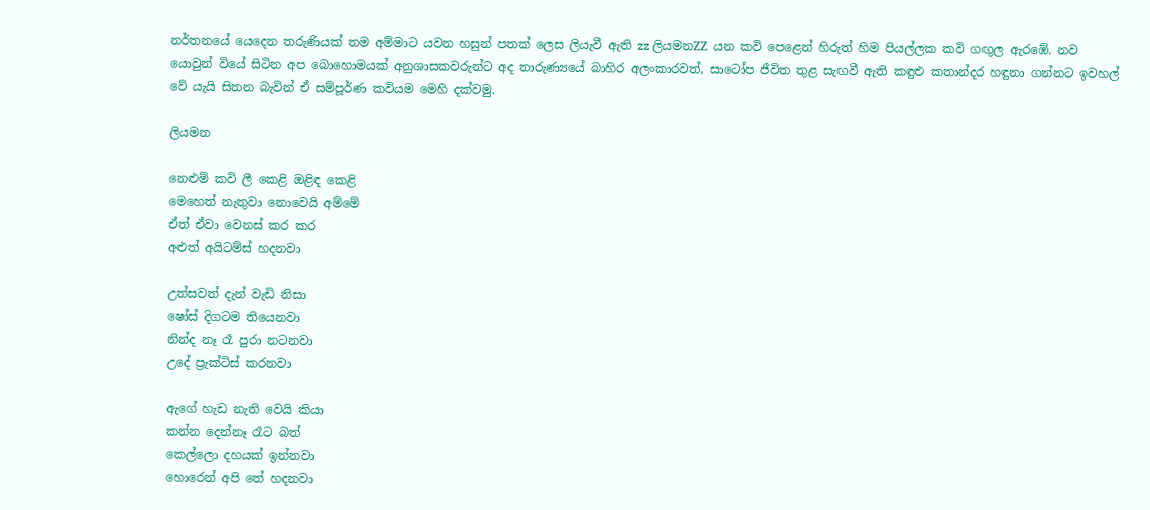නර්තනයේ යෙදෙන තරුණියක් තම අම්මාට යවන හසුන් පතක් ලෙස ලියැවී ඇති zz ලියමනZZ යන කවි පෙළෙන් හිරුත් හිම පියල්ලක කවි ගඟුල ඇරඹේ. නව යොවුන් වියේ සිටින අප බොහොමයක් අනුශාසකවරුන්ට අද තාරුණ්‍යයේ බාහිර අලංකාරවත්, සාටෝප ජීවිත තුළ සැඟවී ඇති කඳුළු කතාන්දර හඳුනා ගන්නට ඉවහල් වේ යැයි සිතන බැවින් ඒ සම්පූර්ණ කවියම මෙහි දක්වමු.

ලියමන

නෙළුම් කවි ලී කෙළි ඔළිඳ කෙළි
මෙහෙත් නැතුවා නොවෙයි අම්මේ
ඒත් ඒවා වෙනස් කර කර
අළුත් අයිටම්ස් හදනවා

උත්සවත් දැන් වැඩි නිසා
ෂෝස් දිගටම තියෙනවා
නින්ද නෑ රෑ පුරා නටනවා
උදේ ප්‍රැක්ටිස් කරනවා

ඇගේ හැඩ නැති වෙයි කියා
කන්න දෙන්නෑ රෑට බත්
කෙල්ලො දහයක් ඉන්නවා
හොරෙන් අපි තේ හදනවා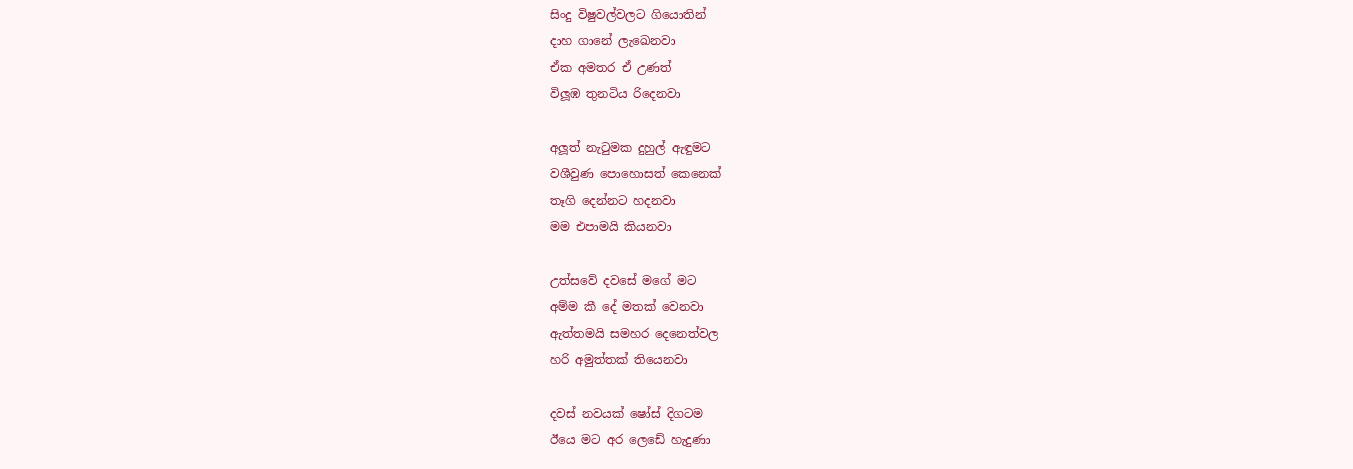සිංදු විෂුවල්වලට ගියොතින්
දාහ ගානේ ලැඛෙනවා
ඒක අමතර ඒ උණත්
විලූඹ තුනටිය රිදෙනවා

අලූත් නැටුමක දුහුල් ඇඳුමට
වශීවුණ පොහොසත් කෙනෙක්
තෑගි දෙන්නට හදනවා
මම එපාමයි කියනවා

උත්සවේ දවසේ මගේ මට
අම්ම කී දේ මතක් වෙනවා
ඇත්තමයි සමහර දෙනෙත්වල
හරි අමුත්තක් තියෙනවා

දවස් නවයක් ෂෝස් දිගටම
ඊයෙ මට අර ලෙඩේ හැදුණා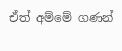ඒත් අම්මේ ගණන්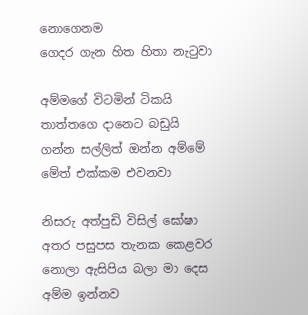නොගෙනම
ගෙදර ගැන හිත හිතා නැටුවා

අම්මගේ විටමින් ටිකයි
තාත්තගෙ දානෙට බඩුයි
ගන්න සල්ලිත් ඔන්න අම්මේ
මේත් එක්කම එවනවා

නිසරු අත්පුඩි විසිල් ඝෝෂා
අතර පසුපස තැනක කෙළවර
නොලා ඇසිපිය බලා මා දෙස
අම්ම ඉන්නව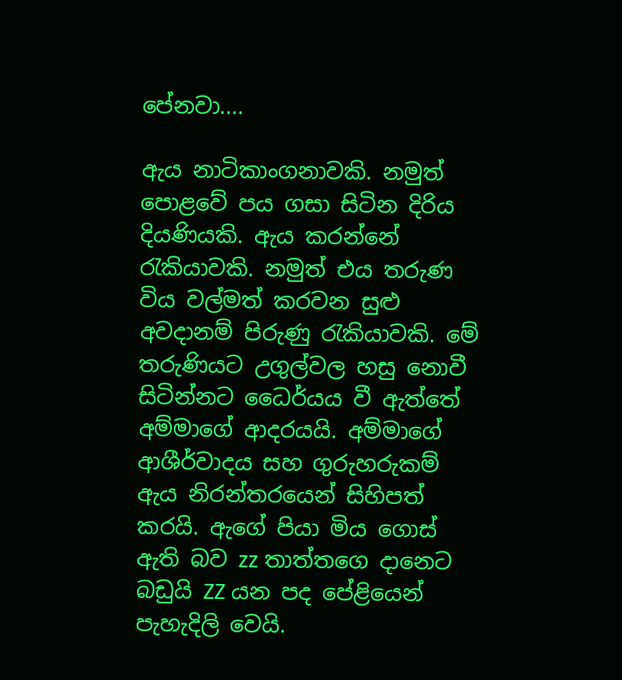පේනවා....

ඇය නාටිකාංගනාවකි. නමුත් පොළවේ පය ගසා සිටින දිරිය දියණියකි. ඇය කරන්නේ රැකියාවකි. නමුත් එය තරුණ විය වල්මත් කරවන සුළු අවදානම් පිරුණු රැකියාවකි. මේ තරුණියට උගුල්වල හසු නොවී සිටින්නට ධෛර්යය වී ඇත්තේ අම්මාගේ ආදරයයි. අම්මාගේ ආශීර්වාදය සහ ගුරුහරුකම් ඇය නිරන්තරයෙන් සිහිපත් කරයි. ඇගේ පියා මිය ගොස් ඇති බව zz තාත්තගෙ දානෙට බඩුයි ZZ යන පද පේළියෙන් පැහැදිලි වෙයි.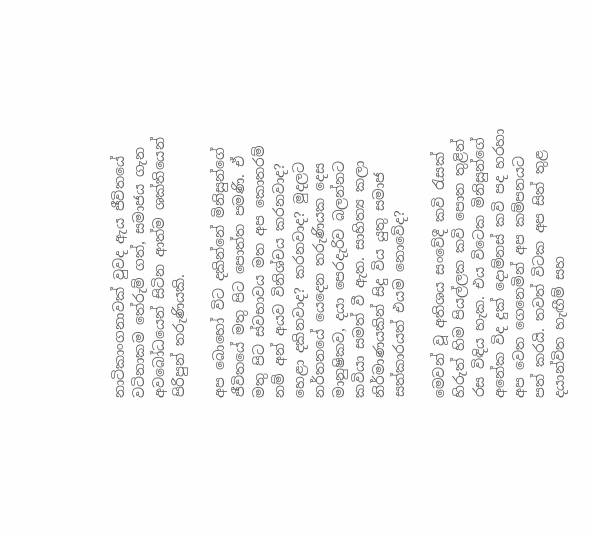නාටිකාංගනාවක් වුවද ඇය ජීවිතයේ වටිනාකම තේරුම් ගත්, සමාජය ගැන අවබෝධයෙන් සිටින ආත්ම ශක්තියෙන් පිරිපුන් තරුණියකි.

අප බොහෝ විට දකින්නේ මිනිසුන්ගේ ජීවිතයේ මතු පිට පොත්ත පමණි. ඒ මතු පිට ස්වභාවය මත අප කොතරම් නම් අන් අයව විනිශ්චය කරනවාද? හෙළා දකිනවාද? කරනවාද? මුදලට නර්තනයේ යෙදෙන තරුණියක දෙස මානුෂිකව, දයා පෙරදැරිව බලන්නට කවියා සමත් වී ඇත. සාහිත්‍ය කලා නිර්මාණයකින් සිදු විය යුතු සමාජ සත්කාරයත් එයම නොවේද?

මෙවන් වූ අතිශය සංවේදී කවි රැසක් හිරුත් හිම පියල්ලක කවි පොත තුළින් රස විඳිය හැක. එය විටෙක මිනිසුන්ගේ අනේක විද දුක් දොම්නස් කවි පද හරහා අප වෙත ගෙනෙමින් අප කම්පනයට පත් කරයි. තවත් විටක අප සිත් තුළ දයාන්විත හැඟීම් සහ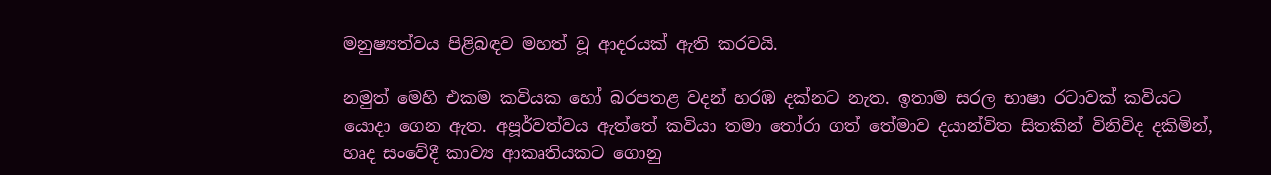මනුෂ්‍යත්වය පිළිබඳව මහත් වූ ආදරයක් ඇති කරවයි.

නමුත් මෙහි එකම කවියක හෝ බරපතළ වදන් හරඹ දක්නට නැත. ඉතාම සරල භාෂා රටාවක් කවියට යොදා ගෙන ඇත. අපූර්වත්වය ඇත්තේ කවියා තමා තෝරා ගත් තේමාව දයාන්විත සිතකින් විනිවිද දකිමින්, හෘද සංවේදී කාව්‍ය ආකෘතියකට ගොනු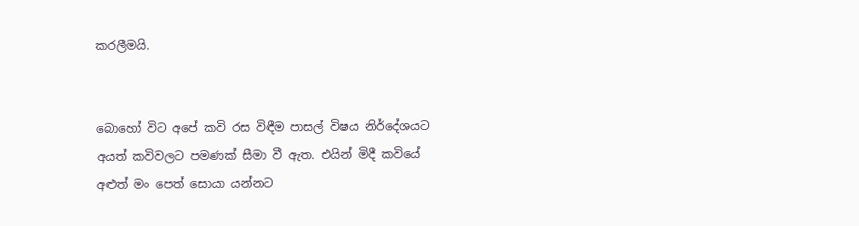කරලීමයි.


බොහෝ විට අපේ කවි රස විඳීම පාසල් විෂය නිර්දේශයට අයත් කවිවලට පමණක් සීමා වී ඇත. එයින් මිදී කවියේ අළුත් මං පෙත් සොයා යන්නට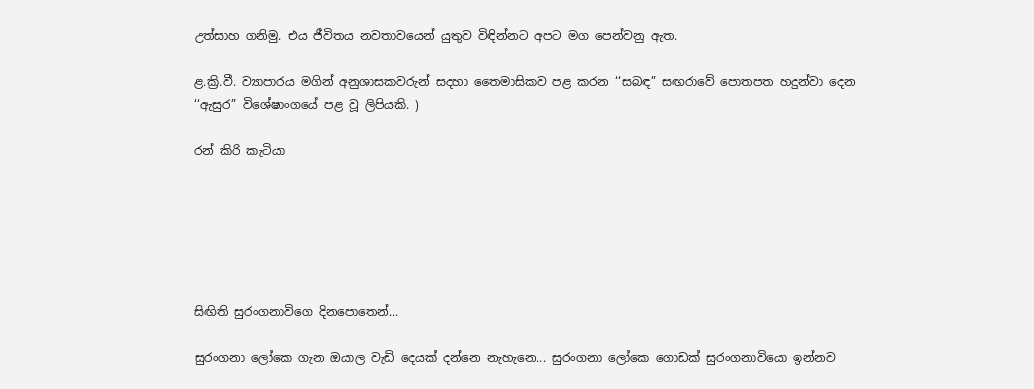උත්සාහ ගනිමු. එය ජීවිතය නවතාවයෙන් යුතුව විඳින්නට අපට මග පෙන්වනු ඇත.

ළ.ක්‍රි.වී. ව්‍යාපාරය මගින් අනුශාසකවරුන් සදහා තෛමාසිකව පළ කරන ‘‘සබඳ” සඟරාවේ පොතපත හදුන්වා දෙන ‘‘ඇසුර” විශේෂාංගයේ පළ වූ ලිපියකි. )

රන් කිරි කැටියා






සිඟිති සුරංගනාවිගෙ දිනපොතෙන්...

සුරංගනා ලෝ‍කෙ ගැන ඔයාල වැඩි දෙයක් දන්නෙ නැහැනෙ... සුරංගනා ලෝකෙ ගොඩක් සුරංගනාවියො ඉන්නව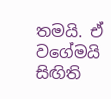තමයි. ඒ වගේමයි සිඟිති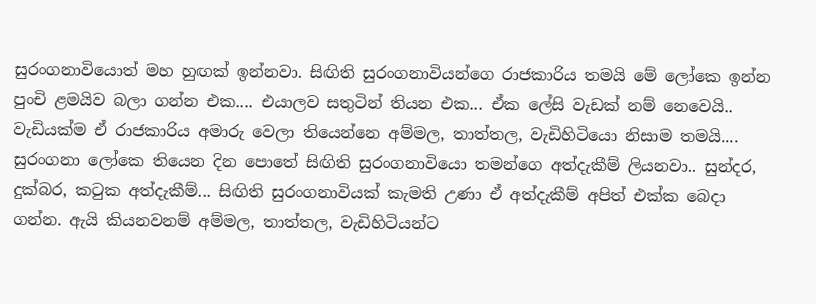සුරංගනාවියොත් මහ හුඟක් ඉන්නවා. සිඟිති සුරංගනාවියන්ගෙ රාජකාරිය තමයි මේ ලෝකෙ ඉන්න පුංචි ළමයිව බලා ගන්න එක.... එයාලව සතුටින් තියන එක... ඒක ලේසි වැඩක් නම් නෙවෙයි.. වැඩියක්ම ඒ රාජකාරිය අමාරු වෙලා තියෙන්නෙ අම්මල, තාත්තල, වැඩිහිටියො නිසාම තමයි.... සුරංගනා ලෝකෙ තියෙන දින පොතේ සිඟිති සුරංගනාවියො තමන්ගෙ අත්දැකීම් ලියනවා.. සුන්දර, දුක්බර, කටුක අත්දැකීම්... සිඟිති සුරංගනාවියක් කැමති උණා ඒ අත්දැකීම් අපිත් එක්ක බෙදා ගන්න. ඇයි කියනවනම් අම්මල, තාත්තල, වැඩිහිටියන්ට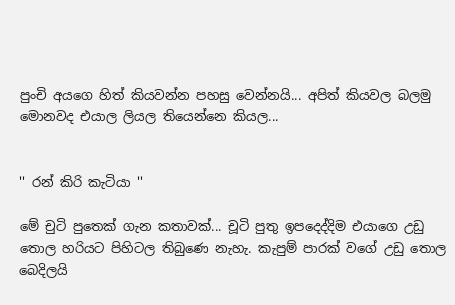පුංචි අයගෙ හිත් කියවන්න පහසු වෙන්නයි... අපිත් කියවල බලමු මොනවද එයාල ලියල තියෙන්නෙ කියල...


'' රන් කිරි කැටියා ''

මේ චුටි පුතෙක් ගැන කතාවක්... චූටි පුතු ඉපදෙද්දිම එයාගෙ උඩු තොල හරියට පිහිටල තිබුණෙ නැහැ. කැපුම් පාරක් වගේ උඩු තොල බෙදිලයි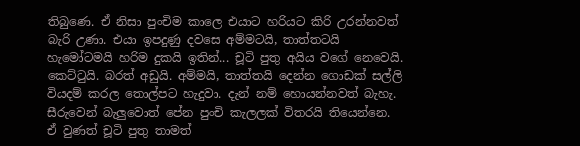තිබුණෙ. ඒ නිසා පුංචිම කාලෙ එයාට හරියට කිරි උරන්නවත් බැරි උණා. එයා ඉපදුණු දවසෙ අම්මටයි, තාත්තටයි හැමෝටමයි හරිම දුකයි ඉතින්... චූටි පුතු අයිය වගේ නෙවෙයි. කෙට්ටුයි. බරත් අඩුයි. අම්මයි, තාත්තයි දෙන්න ගොඩක් සල්ලි වියදම් කරල තොල්පට හැදුවා. දැන් නම් හොයන්නවත් බැහැ. සීරුවෙන් බැලුවොත් පේන පුංචි කැලලක් විතරයි තියෙන්නෙ. ඒ වුණත් චූටි පුතු තාමත්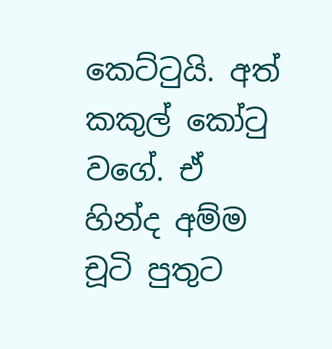කෙට්ටුයි. අත් කකුල් කෝටු වගේ. ඒ හින්ද අම්ම චූටි පුතුට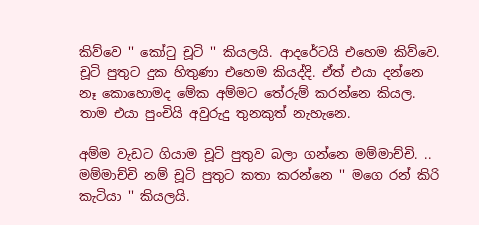කිව්වෙ '' කෝටු චූටි '' කියලයි. ආදරේටයි එහෙම කිව්වෙ. චූටි පුතුට දුක හිතුණා එහෙම කියද්දි. ඒත් එයා දන්නෙ නෑ කොහොමද මේක අම්මට ‍තේරුම් කරන්නෙ කියල. තාම එයා පුංචියි අවුරුදු තුනකුත් නැහැනෙ.

අම්ම වැඩට ගියාම චූටි පුතුව බලා ගන්නෙ මම්මාච්චි. .. මම්මාච්චි නම් චූටි පුතුට කතා කරන්නෙ '' මගෙ රන් කිරි කැටියා '' කියලයි.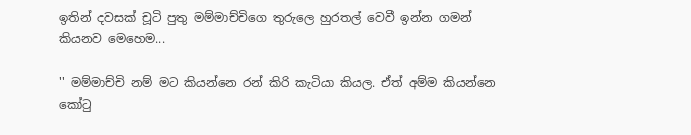ඉතින් දවසක් චූටි පුතු මම්මාච්චිගෙ තුරුලෙ හුරතල් වෙවී ඉන්න ගමන් කියනව මෙහෙම...

'' මම්මාච්චි නම් මට කියන්නෙ රන් කිරි කැටියා කියල. ඒත් අම්ම කියන්නෙ කෝටු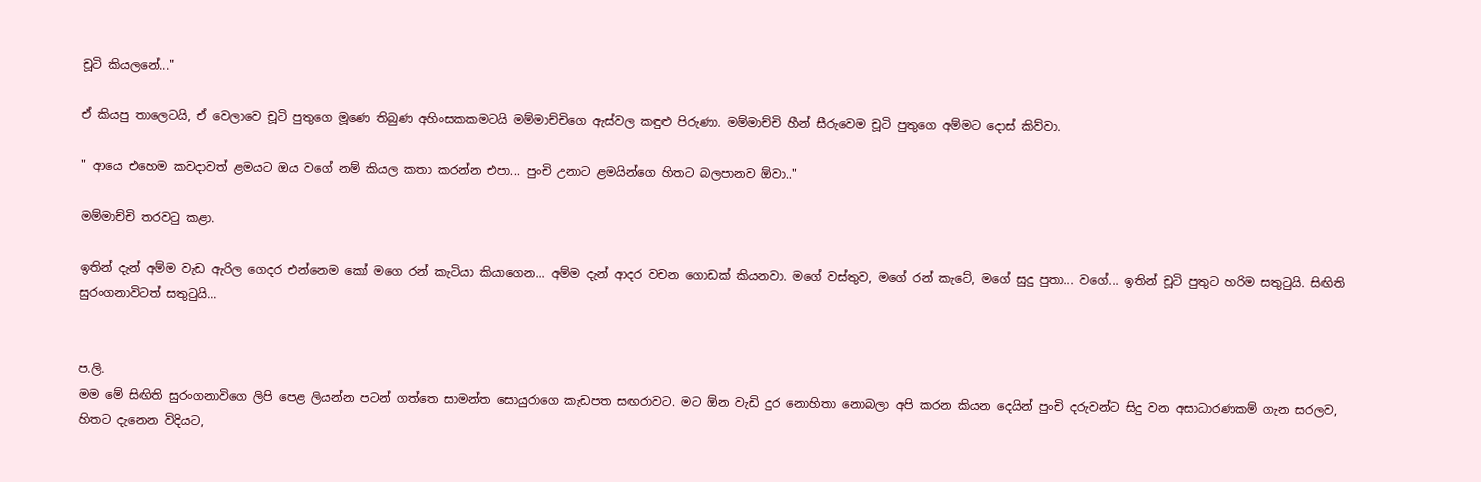චූටි කියලනේ..."

ඒ කියපු තාලෙටයි, ඒ වෙලාවෙ චූටි පුතුගෙ මූණෙ තිබුණ අහිංසකකමටයි මම්මාච්චිගෙ ඇස්වල කඳුළු පිරුණා. මම්මාච්චි හීන් සීරුවෙම චූටි පුතුගෙ අම්මට දොස් කිව්වා.

" ආයෙ එහෙම කවදාවත් ළමයට ඔය වගේ නම් කියල කතා කරන්න එපා... පුංචි උනාට ළමයින්ගෙ හිතට බලපානව ඕවා.."

මම්මාච්චි තරවටු කළා.

ඉතින් දැන් අම්ම වැඩ ඇරිල ගෙදර එන්නෙම කෝ මගෙ රන් කැටියා කියාගෙන... අම්ම දැන් ආදර වචන ගොඩක් කියනවා. මගේ වස්තුව, මගේ රන් කැටේ, මගේ සුදු පුතා... වගේ... ඉතින් චූටි පුතුට හරිම සතුටුයි. සිඟිති සුරංගනාවිටත් සතුටුයි...


ප.ලි.
මම මේ සිඟිති සුරංගනාවිගෙ ලිපි පෙළ ලියන්න පටන් ගත්තෙ සාමන්ත සොයුරාගෙ කැඩපත සඟරාවට. මට ඕන වැඩි දුර නොහිතා නොබලා අපි කරන ‍කියන දෙයින් පුංචි දරුවන්ට සිදු වන අසාධාරණකම් ගැන සරලව, හිතට දැනෙන විදියට,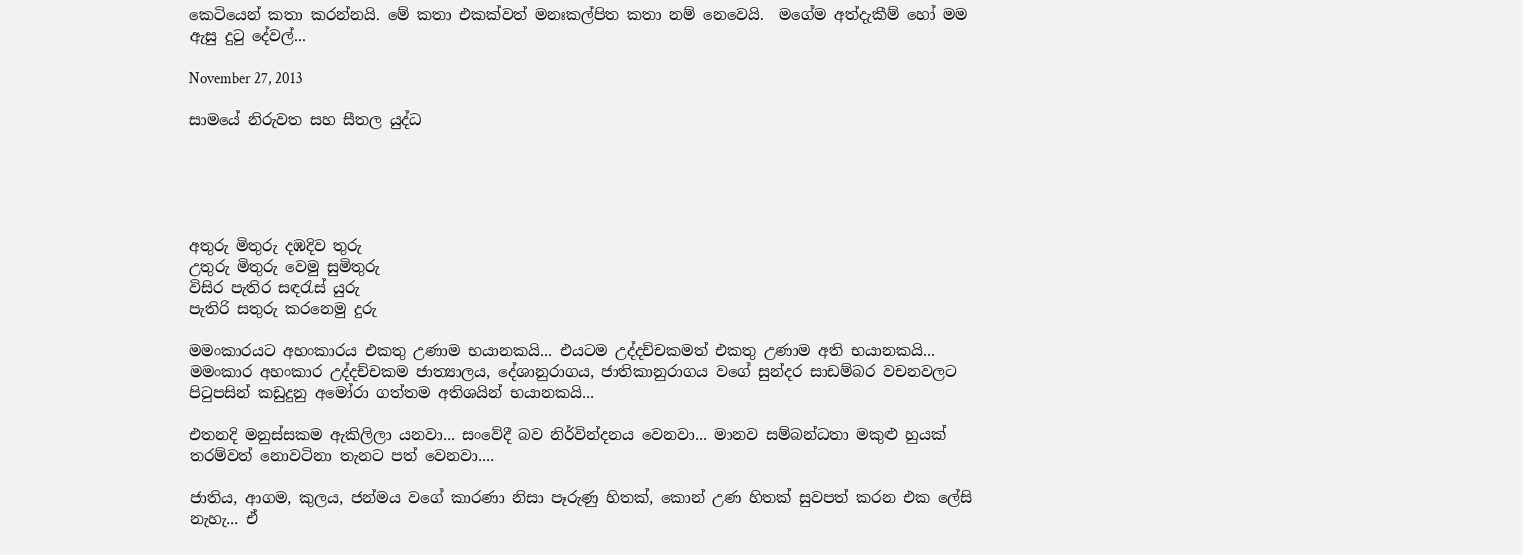කෙටියෙන් කතා කරන්නයි. මේ කතා එකක්වත් මනඃකල්පිත කතා නම් නෙවෙයි.  මගේම අත්දැකීම් හෝ මම ඇසු දුටු දේවල්...

November 27, 2013

සාමයේ නිරුවත සහ සීතල යුද්ධ





අතුරු මිතුරු දඹදිව තුරු
උතුරු මිතුරු වෙමු සුමිතුරු
විසිර පැතිර සඳරැස් යුරු
පැතිරි සතුරු කරනෙමු දුරු

මමංකාරයට අහංකාරය එකතු උණාම භයානකයි... එයටම උද්දච්චකමත් එකතු උණාම අති භයානකයි... මමංකාර අහංකාර උද්දච්චකම ජාත්‍යාලය, දේශානුරාගය, ජාතිකානුරාගය වගේ සුන්දර සාඩම්බර වචනවලට පිටුපසින් කඩුදුනු අමෝරා ගත්තම අතිශයින් භයානකයි...

එතනදි මනුස්සකම ඇකිලිලා යනවා... සංවේදී බව නිර්වින්දනය වෙනවා... මානව සම්බන්ධතා මකුළු හුයක් තරම්වත් නොවටිනා තැනට පත් වෙනවා....

ජාතිය, ආගම, කුලය, ජන්මය වගේ කාරණා නිසා පෑරුණු හිතක්, කොන් උණ හිතක් සුවපත් කරන එක ලේසි නැහැ... ඒ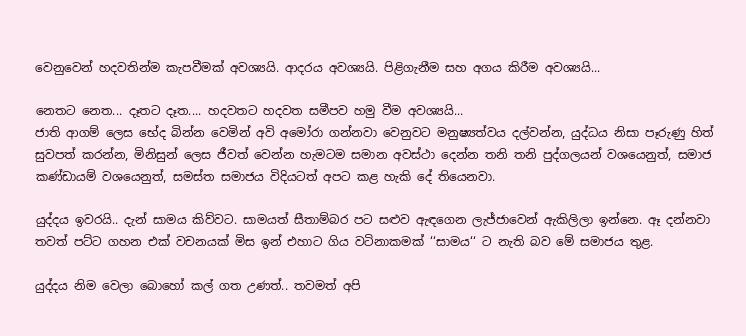වෙනුවෙන් හදවතින්ම කැපවීමක් අවශ්‍යයි. ආදරය අවශ්‍යයි. පිළිගැනීම සහ අගය කිරීම අවශ්‍යයි...

නෙතට නෙත... දෑතට දෑත.... හදවතට හදවත සමීපව හමු වීම අවශ්‍යයි...
ජාති ආගම් ලෙස භේද බින්න වෙමින් අවි අමෝරා ගන්නවා වෙනුවට මනුෂ්‍යත්වය දල්වන්න, යුද්ධය නිසා පෑරුණු හිත් සුවපත් කරන්න, මිනිසුන් ලෙස ජීවත් වෙන්න හැමටම සමාන අවස්ථා දෙන්න තනි තනි පුද්ගලයන් වශයෙනුත්, සමාජ කණ්ඩායම් වශයෙනුත්, සමස්ත සමාජය විදියටත් අපට කළ හැකි දේ තියෙනවා.

යුද්දය ඉවරයි.. දැන් සාමය කිව්වට. සාමයත් සීතාම්බර පට සළුව ඇඳගෙන ලැජ්ජාවෙන් ඇකිලිලා ඉන්නෙ. ඈ දන්නවා තවත් පට්ට ගහන එක් වචනයක් මිස ඉන් එහාට ගිය වටිනාකමක් ‘‘සාමය‘‘ ට නැති බව මේ සමාජය තුළ.

යුද්දය නිම වෙලා බොහෝ කල් ගත උණත්.. තවමත් අපි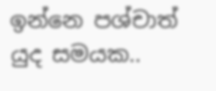ඉන්නෙ පශ්චාත් යුද සමයක..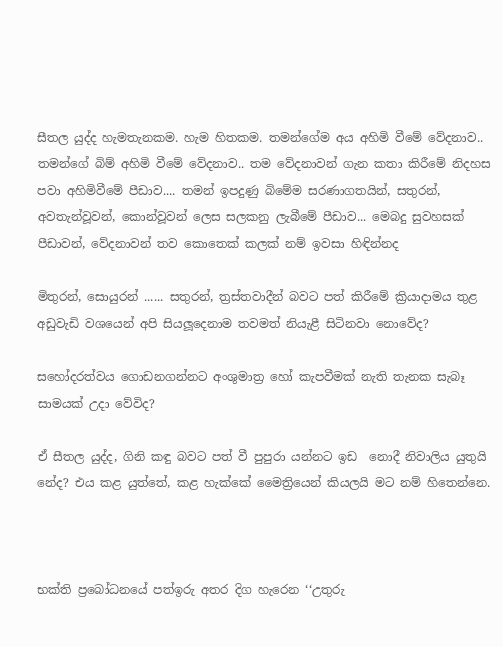සීතල යුද්ද හැමතැනකම. හැම හිතකම. තමන්ගේම අය අහිමි වීමේ වේදනාව.. තමන්ගේ බිම් අහිමි වීමේ වේදනාව.. තම වේදනාවන් ගැන කතා කිරීමේ නිදහස පවා අහිමිවීමේ පීඩාව.... තමන් ඉපදුණු බිමේම සරණාගතයින්, සතුරන්, අවතැන්වූවන්, කොන්වූවන් ලෙස සලකනු ලැබීමේ පීඩාව... මෙබදු සුවහසක් පීඩාවන්, වේදනාවන් තව කොතෙක් කලක් නම් ඉවසා හිඳින්නද

මිතුරන්, සොයුරන් ...... සතුරන්, ත්‍රස්තවාදීන් බවට පත් කිරීමේ ක්‍රියාදාමය තුළ අඩුවැඩි වශයෙන් අපි සියලූදෙනාම තවමත් නියැළී සිටිනවා නොවේද?

සහෝදරත්වය ගොඩනගන්නට අංශුමාත්‍ර හෝ කැපවීමක් නැති තැනක සැබෑ සාමයක් උදා වේවිද?

ඒ සීතල යුද්ද, ගිනි කඳු බවට පත් වී පුපුරා යන්නට ඉඩ  නොදී නිවාලිය යුතුයි නේද? එය කළ යුත්තේ, කළ හැක්කේ මෛත්‍රියෙන් කියලයි මට නම් හිතෙන්නෙ.



භක්ති ප්‍රබෝධනයේ පත්ඉරු අතර දිග හැරෙන ‘‘උතුරු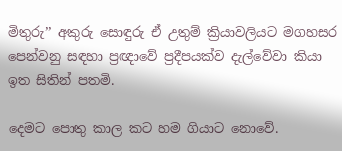මිතුරු’’ අකුරු සොඳුරු ඒ උතුම් ක්‍රියාවලියට මගහසර පෙන්වනු සඳහා ප්‍රඥාවේ ප්‍රදීපයක්ව දැල්වේවා කියා ඉත සිතින් පතමි.

දෙමට පොතු කාල කට හම ගියාට නොවේ.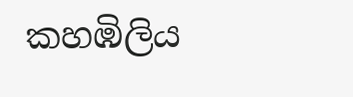කහඹිලිය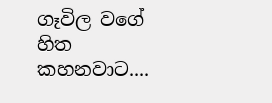ගෑවිල වගේ හිත කහනවාට....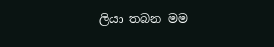ලියා තබන මම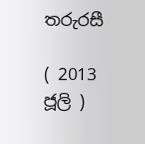තරුරසී

( 2013 ජූලි )